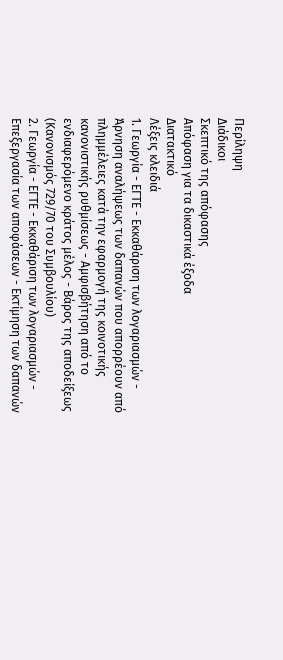Περίληψη
Διάδικοι
Σκεπτικό της απόφασης
Απόφαση για τα δικαστικά έξοδα
Διατακτικό
Λέξεις κλειδιά
1. Γεωργία - ΕΓΤΕ - Εκκαθάριση των λογαριασμών - Άρνηση αναλήψεως των δαπανών που απορρέουν από πλημμέλειες κατά την εφαρμογή της κοινοτικής κανονιστικής ρυθμίσεως - Αμφισβήτηση από το ενδιαφερόμενο κράτος μέλος - Βάρος της αποδείξεως
(Κανονισμός 729/70 του Συμβουλίου)
2. Γεωργία - ΕΓΤΕ - Εκκαθάριση των λογαριασμών - Επεξεργασία των αποφάσεων - Εκτίμηση των δαπανών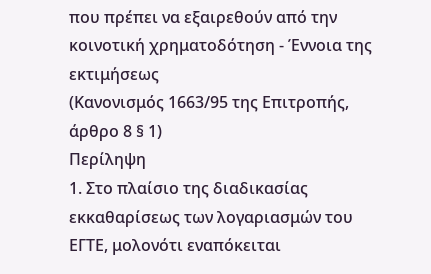που πρέπει να εξαιρεθούν από την κοινοτική χρηματοδότηση - Έννοια της εκτιμήσεως
(Κανονισμός 1663/95 της Επιτροπής, άρθρο 8 § 1)
Περίληψη
1. Στο πλαίσιο της διαδικασίας εκκαθαρίσεως των λογαριασμών του ΕΓΤΕ, μολονότι εναπόκειται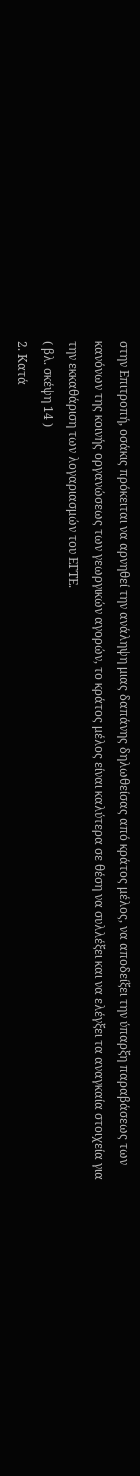στην Επιτροπή, οσάκις πρόκειται να αρνηθεί την ανάληψη μιας δαπάνης δηλωθείσας από κράτος μέλος, να αποδείξει την ύπαρξη παραβάσεως των κανόνων της κοινής οργανώσεως των γεωργικών αγορών, το κράτος μέλος είναι καλύτερα σε θέση να συλλέξει και να ελέγξει τα αναγκαία στοιχεία για την εκκαθάριση των λογαριασμών του ΕΓΤΕ.
( βλ. σκέψη 14 )
2. Κατά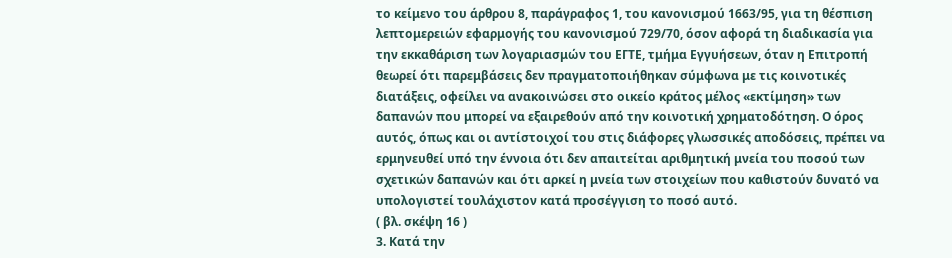το κείμενο του άρθρου 8, παράγραφος 1, του κανονισμού 1663/95, για τη θέσπιση λεπτομερειών εφαρμογής του κανονισμού 729/70, όσον αφορά τη διαδικασία για την εκκαθάριση των λογαριασμών του ΕΓΤΕ, τμήμα Εγγυήσεων, όταν η Επιτροπή θεωρεί ότι παρεμβάσεις δεν πραγματοποιήθηκαν σύμφωνα με τις κοινοτικές διατάξεις, οφείλει να ανακοινώσει στο οικείο κράτος μέλος «εκτίμηση» των δαπανών που μπορεί να εξαιρεθούν από την κοινοτική χρηματοδότηση. Ο όρος αυτός, όπως και οι αντίστοιχοί του στις διάφορες γλωσσικές αποδόσεις, πρέπει να ερμηνευθεί υπό την έννοια ότι δεν απαιτείται αριθμητική μνεία του ποσού των σχετικών δαπανών και ότι αρκεί η μνεία των στοιχείων που καθιστούν δυνατό να υπολογιστεί τουλάχιστον κατά προσέγγιση το ποσό αυτό.
( βλ. σκέψη 16 )
3. Κατά την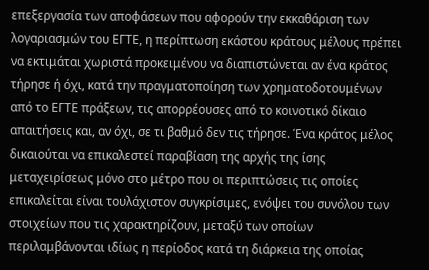επεξεργασία των αποφάσεων που αφορούν την εκκαθάριση των λογαριασμών του ΕΓΤΕ, η περίπτωση εκάστου κράτους μέλους πρέπει να εκτιμάται χωριστά προκειμένου να διαπιστώνεται αν ένα κράτος τήρησε ή όχι, κατά την πραγματοποίηση των χρηματοδοτουμένων από το ΕΓΤΕ πράξεων, τις απορρέουσες από το κοινοτικό δίκαιο απαιτήσεις και, αν όχι, σε τι βαθμό δεν τις τήρησε. Ένα κράτος μέλος δικαιούται να επικαλεστεί παραβίαση της αρχής της ίσης μεταχειρίσεως μόνο στο μέτρο που οι περιπτώσεις τις οποίες επικαλείται είναι τουλάχιστον συγκρίσιμες, ενόψει του συνόλου των στοιχείων που τις χαρακτηρίζουν, μεταξύ των οποίων περιλαμβάνονται ιδίως η περίοδος κατά τη διάρκεια της οποίας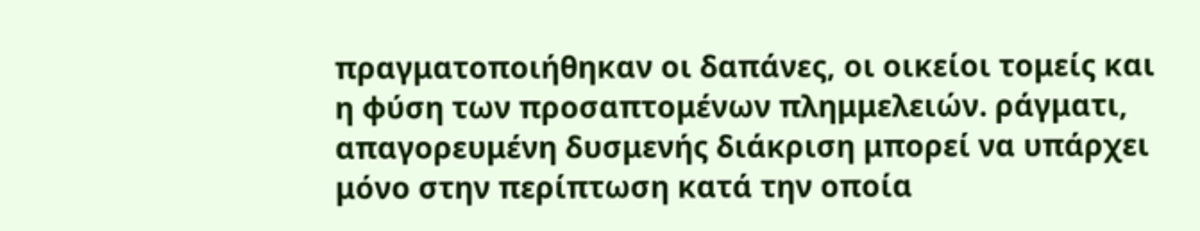πραγματοποιήθηκαν οι δαπάνες, οι οικείοι τομείς και η φύση των προσαπτομένων πλημμελειών. ράγματι, απαγορευμένη δυσμενής διάκριση μπορεί να υπάρχει μόνο στην περίπτωση κατά την οποία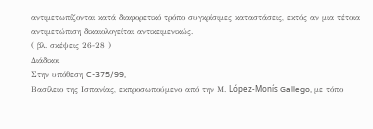αντιμετωπίζονται κατά διαφορετικό τρόπο συγκρίσιμες καταστάσεις, εκτός αν μια τέτοια αντιμετώπιση δικαιολογείται αντικειμενικώς.
( βλ. σκέψεις 26-28 )
Διάδικοι
Στην υπόθεση C-375/99,
Βασίλειο της Ισπανίας, εκπροσωπούμενο από την Μ. López-Monís Gallego, με τόπο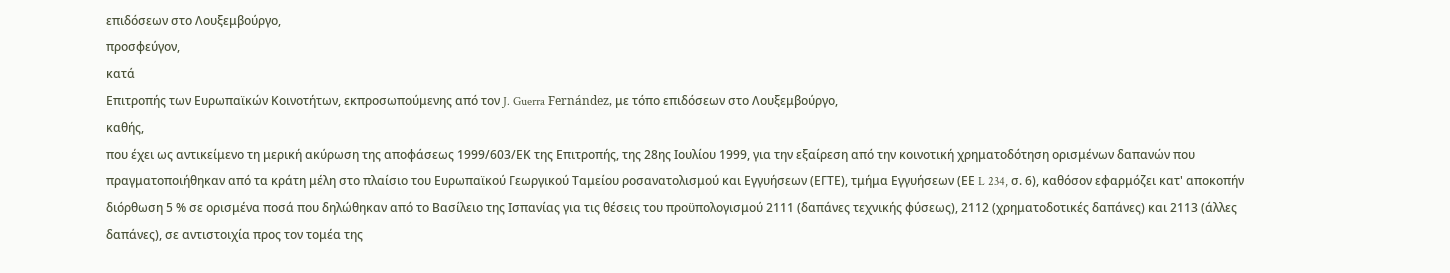επιδόσεων στο Λουξεμβούργο,
προσφεύγον,
κατά
Επιτροπής των Ευρωπαϊκών Κοινοτήτων, εκπροσωπούμενης από τον J. Guerra Fernández, με τόπο επιδόσεων στο Λουξεμβούργο,
καθής,
που έχει ως αντικείμενο τη μερική ακύρωση της αποφάσεως 1999/603/ΕΚ της Επιτροπής, της 28ης Ιουλίου 1999, για την εξαίρεση από την κοινοτική χρηματοδότηση ορισμένων δαπανών που πραγματοποιήθηκαν από τα κράτη μέλη στο πλαίσιο του Ευρωπαϊκού Γεωργικού Ταμείου ροσανατολισμού και Εγγυήσεων (ΕΓΤΕ), τμήμα Εγγυήσεων (ΕΕ L 234, σ. 6), καθόσον εφαρμόζει κατ' αποκοπήν διόρθωση 5 % σε ορισμένα ποσά που δηλώθηκαν από το Βασίλειο της Ισπανίας για τις θέσεις του προϋπολογισμού 2111 (δαπάνες τεχνικής φύσεως), 2112 (χρηματοδοτικές δαπάνες) και 2113 (άλλες δαπάνες), σε αντιστοιχία προς τον τομέα της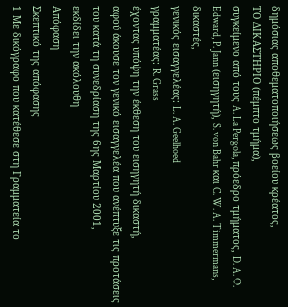δημόσιας αποθεματοποιήσεως βοείου κρέατος,
ΤΟ ΔΙΚΑΣΤΗΡΙΟ (πέμπτο τμήμα),
συγκείμενο από τους A. La Pergola, πρόεδρο τμήματος, D. A. O. Edward, P. Jann (εισηγητή), S. von Bahr και C. W. A. Timmermans, δικαστές,
γενικός εισαγγελέας: L. A. Geelhoed
γραμματέας: R. Grass
έχοντας υπόψη την έκθεση του εισηγητή δικαστή,
αφού άκουσε τον γενικό εισαγγελέα που ανέπτυξε τις προτάσεις του κατά τη συνεδρίαση της 6ης Μαρτίου 2001,
εκδίδει την ακόλουθη
Απόφαση
Σκεπτικό της απόφασης
1 Με δικόγραφο που κατέθεσε στη Γραμματεία το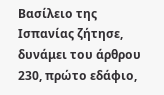Βασίλειο της Ισπανίας ζήτησε, δυνάμει του άρθρου 230, πρώτο εδάφιο,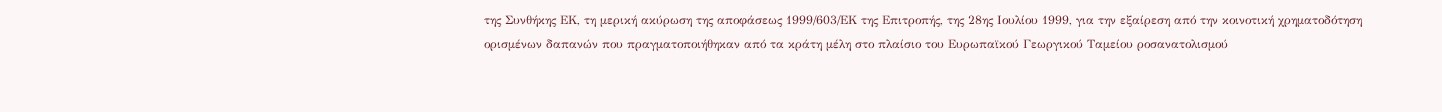της Συνθήκης ΕΚ, τη μερική ακύρωση της αποφάσεως 1999/603/ΕΚ της Επιτροπής, της 28ης Ιουλίου 1999, για την εξαίρεση από την κοινοτική χρηματοδότηση ορισμένων δαπανών που πραγματοποιήθηκαν από τα κράτη μέλη στο πλαίσιο του Ευρωπαϊκού Γεωργικού Ταμείου ροσανατολισμού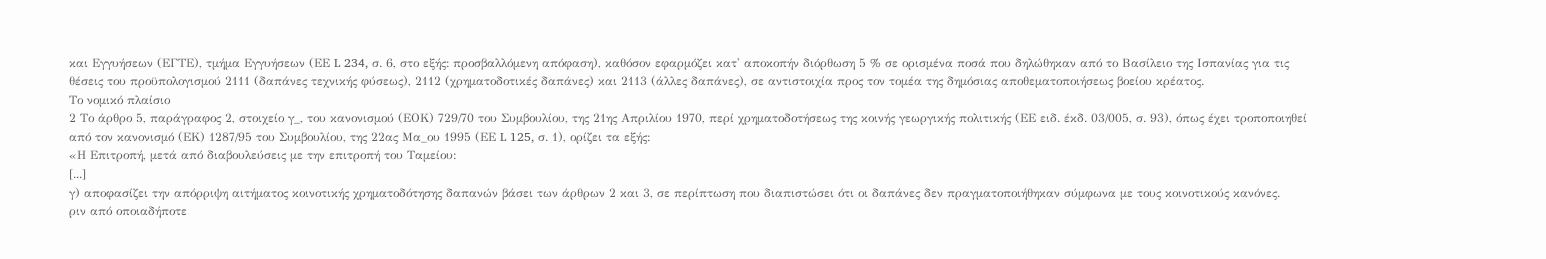και Εγγυήσεων (ΕΓΤΕ), τμήμα Εγγυήσεων (ΕΕ L 234, σ. 6, στο εξής: προσβαλλόμενη απόφαση), καθόσον εφαρμόζει κατ' αποκοπήν διόρθωση 5 % σε ορισμένα ποσά που δηλώθηκαν από το Βασίλειο της Ισπανίας για τις θέσεις του προϋπολογισμού 2111 (δαπάνες τεχνικής φύσεως), 2112 (χρηματοδοτικές δαπάνες) και 2113 (άλλες δαπάνες), σε αντιστοιχία προς τον τομέα της δημόσιας αποθεματοποιήσεως βοείου κρέατος.
Το νομικό πλαίσιο
2 Το άρθρο 5, παράγραφος 2, στοιχείο γ_, του κανονισμού (ΕΟΚ) 729/70 του Συμβουλίου, της 21ης Απριλίου 1970, περί χρηματοδοτήσεως της κοινής γεωργικής πολιτικής (ΕΕ ειδ. έκδ. 03/005, σ. 93), όπως έχει τροποποιηθεί από τον κανονισμό (ΕΚ) 1287/95 του Συμβουλίου, της 22ας Μα_ου 1995 (ΕΕ L 125, σ. 1), ορίζει τα εξής:
«Η Επιτροπή, μετά από διαβουλεύσεις με την επιτροπή του Ταμείου:
[...]
γ) αποφασίζει την απόρριψη αιτήματος κοινοτικής χρηματοδότησης δαπανών βάσει των άρθρων 2 και 3, σε περίπτωση που διαπιστώσει ότι οι δαπάνες δεν πραγματοποιήθηκαν σύμφωνα με τους κοινοτικούς κανόνες.
ριν από οποιαδήποτε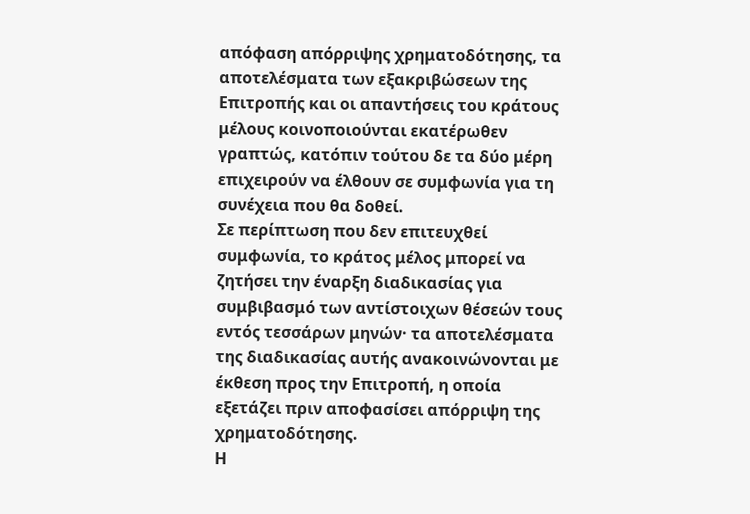απόφαση απόρριψης χρηματοδότησης, τα αποτελέσματα των εξακριβώσεων της Επιτροπής και οι απαντήσεις του κράτους μέλους κοινοποιούνται εκατέρωθεν γραπτώς, κατόπιν τούτου δε τα δύο μέρη επιχειρούν να έλθουν σε συμφωνία για τη συνέχεια που θα δοθεί.
Σε περίπτωση που δεν επιτευχθεί συμφωνία, το κράτος μέλος μπορεί να ζητήσει την έναρξη διαδικασίας για συμβιβασμό των αντίστοιχων θέσεών τους εντός τεσσάρων μηνών· τα αποτελέσματα της διαδικασίας αυτής ανακοινώνονται με έκθεση προς την Επιτροπή, η οποία εξετάζει πριν αποφασίσει απόρριψη της χρηματοδότησης.
Η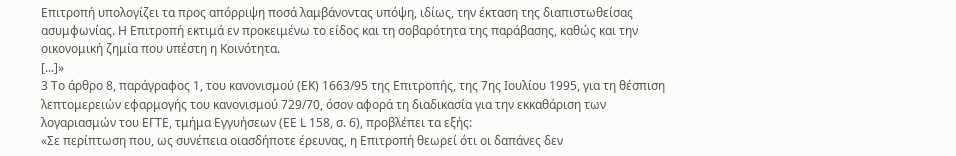Επιτροπή υπολογίζει τα προς απόρριψη ποσά λαμβάνοντας υπόψη, ιδίως, την έκταση της διαπιστωθείσας ασυμφωνίας. Η Επιτροπή εκτιμά εν προκειμένω το είδος και τη σοβαρότητα της παράβασης, καθώς και την οικονομική ζημία που υπέστη η Κοινότητα.
[...]»
3 Το άρθρο 8, παράγραφος 1, του κανονισμού (ΕΚ) 1663/95 της Επιτροπής, της 7ης Ιουλίου 1995, για τη θέσπιση λεπτομερειών εφαρμογής του κανονισμού 729/70, όσον αφορά τη διαδικασία για την εκκαθάριση των λογαριασμών του ΕΓΤΕ, τμήμα Εγγυήσεων (ΕΕ L 158, σ. 6), προβλέπει τα εξής:
«Σε περίπτωση που, ως συνέπεια οιασδήποτε έρευνας, η Επιτροπή θεωρεί ότι οι δαπάνες δεν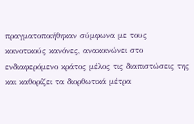πραγματοποιήθηκαν σύμφωνα με τους κοινοτικούς κανόνες, ανακοινώνει στο ενδιαφερόμενο κράτος μέλος τις διαπιστώσεις της και καθορίζει τα διορθωτικά μέτρα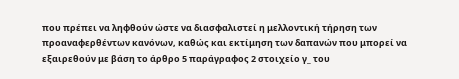που πρέπει να ληφθούν ώστε να διασφαλιστεί η μελλοντική τήρηση των προαναφερθέντων κανόνων, καθώς και εκτίμηση των δαπανών που μπορεί να εξαιρεθούν με βάση το άρθρο 5 παράγραφος 2 στοιχείο γ_ του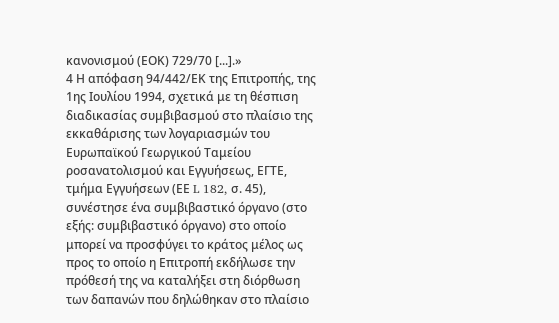κανονισμού (ΕΟΚ) 729/70 [...].»
4 Η απόφαση 94/442/ΕΚ της Επιτροπής, της 1ης Ιουλίου 1994, σχετικά με τη θέσπιση διαδικασίας συμβιβασμού στο πλαίσιο της εκκαθάρισης των λογαριασμών του Ευρωπαϊκού Γεωργικού Ταμείου ροσανατολισμού και Εγγυήσεως, ΕΓΤΕ, τμήμα Εγγυήσεων (ΕΕ L 182, σ. 45), συνέστησε ένα συμβιβαστικό όργανο (στο εξής: συμβιβαστικό όργανο) στο οποίο μπορεί να προσφύγει το κράτος μέλος ως προς το οποίο η Επιτροπή εκδήλωσε την πρόθεσή της να καταλήξει στη διόρθωση των δαπανών που δηλώθηκαν στο πλαίσιο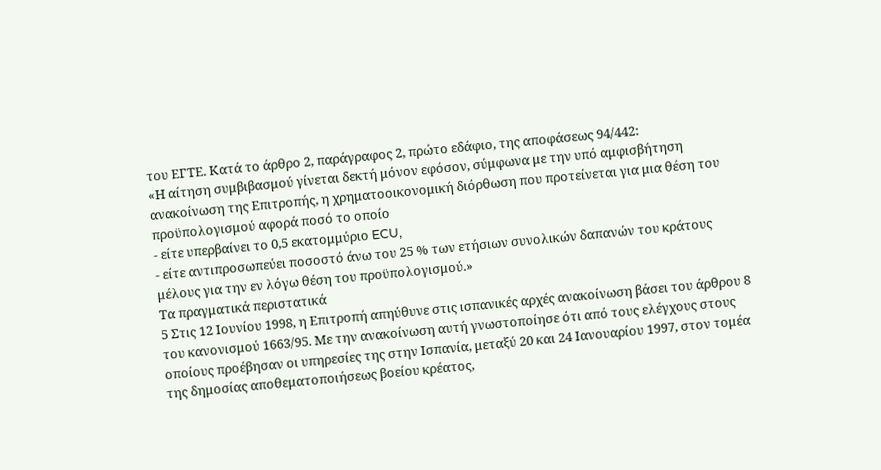του ΕΓΤΕ. Κατά το άρθρο 2, παράγραφος 2, πρώτο εδάφιο, της αποφάσεως 94/442:
«Η αίτηση συμβιβασμού γίνεται δεκτή μόνον εφόσον, σύμφωνα με την υπό αμφισβήτηση ανακοίνωση της Επιτροπής, η χρηματοοικονομική διόρθωση που προτείνεται για μια θέση του προϋπολογισμού αφορά ποσό το οποίο
- είτε υπερβαίνει το 0,5 εκατομμύριο ECU,
- είτε αντιπροσωπεύει ποσοστό άνω του 25 % των ετήσιων συνολικών δαπανών του κράτους μέλους για την εν λόγω θέση του προϋπολογισμού.»
Τα πραγματικά περιστατικά
5 Στις 12 Ιουνίου 1998, η Επιτροπή απηύθυνε στις ισπανικές αρχές ανακοίνωση βάσει του άρθρου 8 του κανονισμού 1663/95. Με την ανακοίνωση αυτή γνωστοποίησε ότι από τους ελέγχους στους οποίους προέβησαν οι υπηρεσίες της στην Ισπανία, μεταξύ 20 και 24 Ιανουαρίου 1997, στον τομέα της δημοσίας αποθεματοποιήσεως βοείου κρέατος,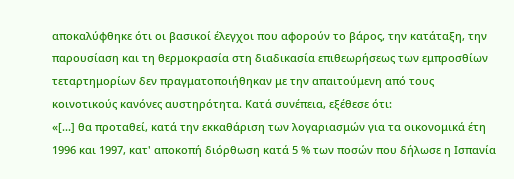αποκαλύφθηκε ότι οι βασικοί έλεγχοι που αφορούν το βάρος, την κατάταξη, την παρουσίαση και τη θερμοκρασία στη διαδικασία επιθεωρήσεως των εμπροσθίων τεταρτημορίων δεν πραγματοποιήθηκαν με την απαιτούμενη από τους κοινοτικούς κανόνες αυστηρότητα. Κατά συνέπεια, εξέθεσε ότι:
«[...] θα προταθεί, κατά την εκκαθάριση των λογαριασμών για τα οικονομικά έτη 1996 και 1997, κατ' αποκοπή διόρθωση κατά 5 % των ποσών που δήλωσε η Ισπανία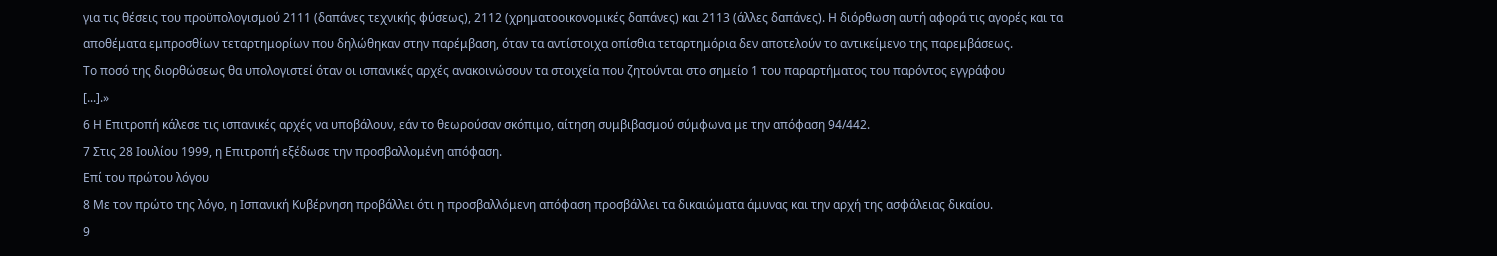για τις θέσεις του προϋπολογισμού 2111 (δαπάνες τεχνικής φύσεως), 2112 (χρηματοοικονομικές δαπάνες) και 2113 (άλλες δαπάνες). Η διόρθωση αυτή αφορά τις αγορές και τα αποθέματα εμπροσθίων τεταρτημορίων που δηλώθηκαν στην παρέμβαση, όταν τα αντίστοιχα οπίσθια τεταρτημόρια δεν αποτελούν το αντικείμενο της παρεμβάσεως.
Το ποσό της διορθώσεως θα υπολογιστεί όταν οι ισπανικές αρχές ανακοινώσουν τα στοιχεία που ζητούνται στο σημείο 1 του παραρτήματος του παρόντος εγγράφου
[...].»
6 Η Επιτροπή κάλεσε τις ισπανικές αρχές να υποβάλουν, εάν το θεωρούσαν σκόπιμο, αίτηση συμβιβασμού σύμφωνα με την απόφαση 94/442.
7 Στις 28 Ιουλίου 1999, η Επιτροπή εξέδωσε την προσβαλλομένη απόφαση.
Επί του πρώτου λόγου
8 Με τον πρώτο της λόγο, η Ισπανική Κυβέρνηση προβάλλει ότι η προσβαλλόμενη απόφαση προσβάλλει τα δικαιώματα άμυνας και την αρχή της ασφάλειας δικαίου.
9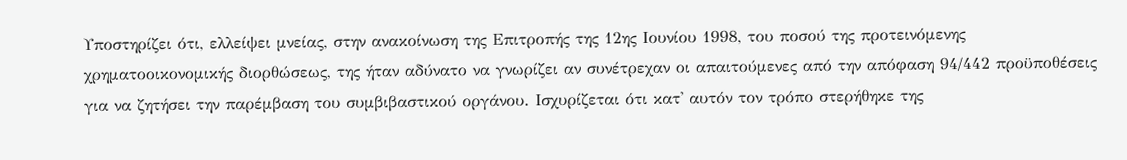Υποστηρίζει ότι, ελλείψει μνείας, στην ανακοίνωση της Επιτροπής της 12ης Ιουνίου 1998, του ποσού της προτεινόμενης χρηματοοικονομικής διορθώσεως, της ήταν αδύνατο να γνωρίζει αν συνέτρεχαν οι απαιτούμενες από την απόφαση 94/442 προϋποθέσεις για να ζητήσει την παρέμβαση του συμβιβαστικού οργάνου. Ισχυρίζεται ότι κατ' αυτόν τον τρόπο στερήθηκε της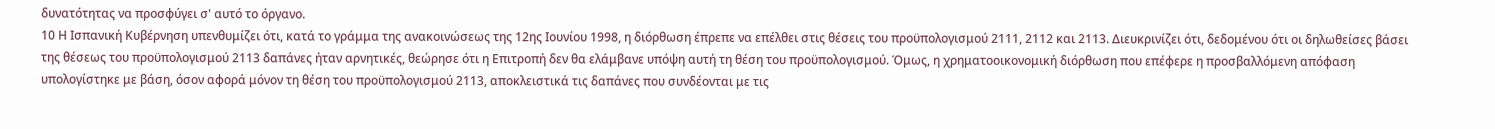δυνατότητας να προσφύγει σ' αυτό το όργανο.
10 Η Ισπανική Κυβέρνηση υπενθυμίζει ότι, κατά το γράμμα της ανακοινώσεως της 12ης Ιουνίου 1998, η διόρθωση έπρεπε να επέλθει στις θέσεις του προϋπολογισμού 2111, 2112 και 2113. Διευκρινίζει ότι, δεδομένου ότι οι δηλωθείσες βάσει της θέσεως του προϋπολογισμού 2113 δαπάνες ήταν αρνητικές, θεώρησε ότι η Επιτροπή δεν θα ελάμβανε υπόψη αυτή τη θέση του προϋπολογισμού. Όμως, η χρηματοοικονομική διόρθωση που επέφερε η προσβαλλόμενη απόφαση υπολογίστηκε με βάση, όσον αφορά μόνον τη θέση του προϋπολογισμού 2113, αποκλειστικά τις δαπάνες που συνδέονται με τις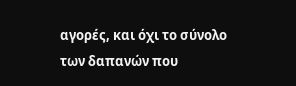αγορές, και όχι το σύνολο των δαπανών που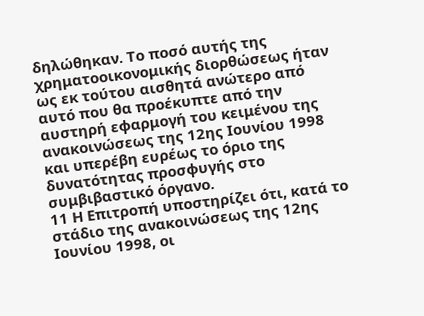δηλώθηκαν. Το ποσό αυτής της χρηματοοικονομικής διορθώσεως ήταν ως εκ τούτου αισθητά ανώτερο από αυτό που θα προέκυπτε από την αυστηρή εφαρμογή του κειμένου της ανακοινώσεως της 12ης Ιουνίου 1998 και υπερέβη ευρέως το όριο της δυνατότητας προσφυγής στο συμβιβαστικό όργανο.
11 Η Επιτροπή υποστηρίζει ότι, κατά το στάδιο της ανακοινώσεως της 12ης Ιουνίου 1998, οι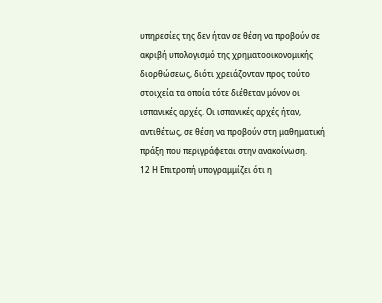υπηρεσίες της δεν ήταν σε θέση να προβούν σε ακριβή υπολογισμό της χρηματοοικονομικής διορθώσεως, διότι χρειάζονταν προς τούτο στοιχεία τα οποία τότε διέθεταν μόνον οι ισπανικές αρχές. Οι ισπανικές αρχές ήταν, αντιθέτως, σε θέση να προβούν στη μαθηματική πράξη που περιγράφεται στην ανακοίνωση.
12 Η Επιτροπή υπογραμμίζει ότι η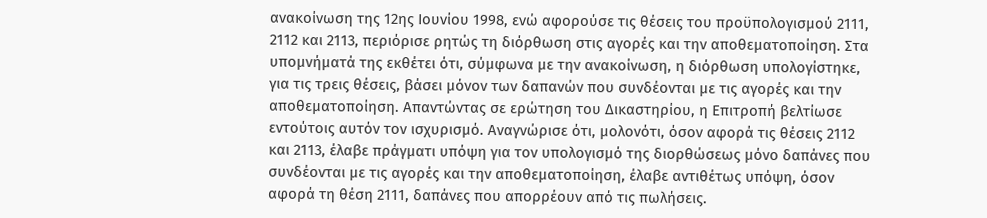ανακοίνωση της 12ης Ιουνίου 1998, ενώ αφορούσε τις θέσεις του προϋπολογισμού 2111, 2112 και 2113, περιόρισε ρητώς τη διόρθωση στις αγορές και την αποθεματοποίηση. Στα υπομνήματά της εκθέτει ότι, σύμφωνα με την ανακοίνωση, η διόρθωση υπολογίστηκε, για τις τρεις θέσεις, βάσει μόνον των δαπανών που συνδέονται με τις αγορές και την αποθεματοποίηση. Απαντώντας σε ερώτηση του Δικαστηρίου, η Επιτροπή βελτίωσε εντούτοις αυτόν τον ισχυρισμό. Αναγνώρισε ότι, μολονότι, όσον αφορά τις θέσεις 2112 και 2113, έλαβε πράγματι υπόψη για τον υπολογισμό της διορθώσεως μόνο δαπάνες που συνδέονται με τις αγορές και την αποθεματοποίηση, έλαβε αντιθέτως υπόψη, όσον αφορά τη θέση 2111, δαπάνες που απορρέουν από τις πωλήσεις.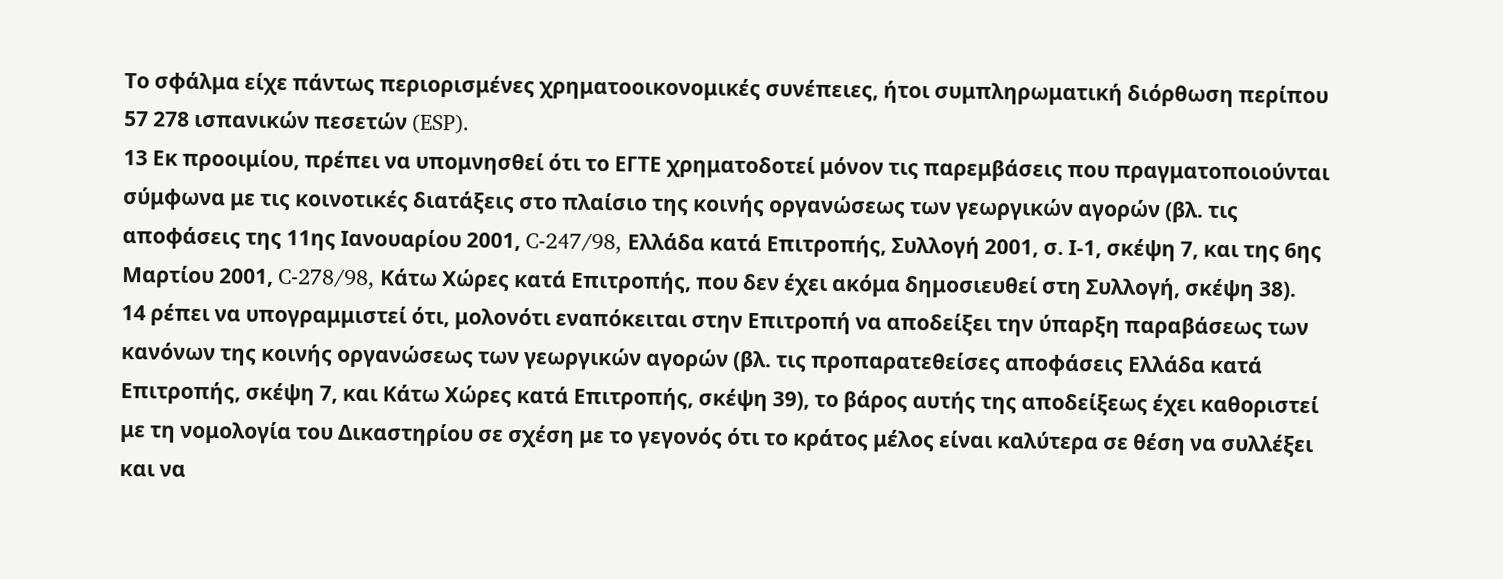Το σφάλμα είχε πάντως περιορισμένες χρηματοοικονομικές συνέπειες, ήτοι συμπληρωματική διόρθωση περίπου 57 278 ισπανικών πεσετών (ESP).
13 Εκ προοιμίου, πρέπει να υπομνησθεί ότι το ΕΓΤΕ χρηματοδοτεί μόνον τις παρεμβάσεις που πραγματοποιούνται σύμφωνα με τις κοινοτικές διατάξεις στο πλαίσιο της κοινής οργανώσεως των γεωργικών αγορών (βλ. τις αποφάσεις της 11ης Ιανουαρίου 2001, C-247/98, Ελλάδα κατά Επιτροπής, Συλλογή 2001, σ. Ι-1, σκέψη 7, και της 6ης Μαρτίου 2001, C-278/98, Κάτω Χώρες κατά Επιτροπής, που δεν έχει ακόμα δημοσιευθεί στη Συλλογή, σκέψη 38).
14 ρέπει να υπογραμμιστεί ότι, μολονότι εναπόκειται στην Επιτροπή να αποδείξει την ύπαρξη παραβάσεως των κανόνων της κοινής οργανώσεως των γεωργικών αγορών (βλ. τις προπαρατεθείσες αποφάσεις Ελλάδα κατά Επιτροπής, σκέψη 7, και Κάτω Χώρες κατά Επιτροπής, σκέψη 39), το βάρος αυτής της αποδείξεως έχει καθοριστεί με τη νομολογία του Δικαστηρίου σε σχέση με το γεγονός ότι το κράτος μέλος είναι καλύτερα σε θέση να συλλέξει και να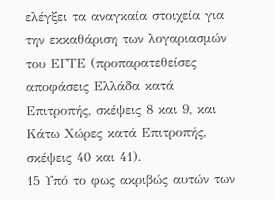ελέγξει τα αναγκαία στοιχεία για την εκκαθάριση των λογαριασμών του ΕΓΤΕ (προπαρατεθείσες αποφάσεις Ελλάδα κατά Επιτροπής, σκέψεις 8 και 9, και Κάτω Χώρες κατά Επιτροπής, σκέψεις 40 και 41).
15 Υπό το φως ακριβώς αυτών των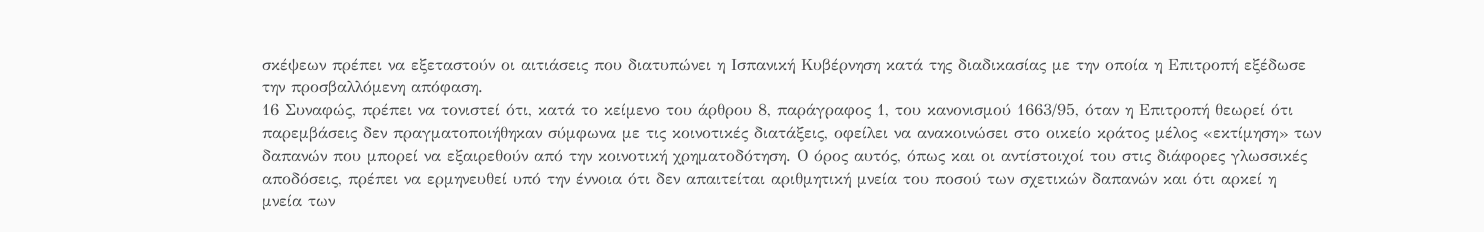σκέψεων πρέπει να εξεταστούν οι αιτιάσεις που διατυπώνει η Ισπανική Κυβέρνηση κατά της διαδικασίας με την οποία η Επιτροπή εξέδωσε την προσβαλλόμενη απόφαση.
16 Συναφώς, πρέπει να τονιστεί ότι, κατά το κείμενο του άρθρου 8, παράγραφος 1, του κανονισμού 1663/95, όταν η Επιτροπή θεωρεί ότι παρεμβάσεις δεν πραγματοποιήθηκαν σύμφωνα με τις κοινοτικές διατάξεις, οφείλει να ανακοινώσει στο οικείο κράτος μέλος «εκτίμηση» των δαπανών που μπορεί να εξαιρεθούν από την κοινοτική χρηματοδότηση. Ο όρος αυτός, όπως και οι αντίστοιχοί του στις διάφορες γλωσσικές αποδόσεις, πρέπει να ερμηνευθεί υπό την έννοια ότι δεν απαιτείται αριθμητική μνεία του ποσού των σχετικών δαπανών και ότι αρκεί η μνεία των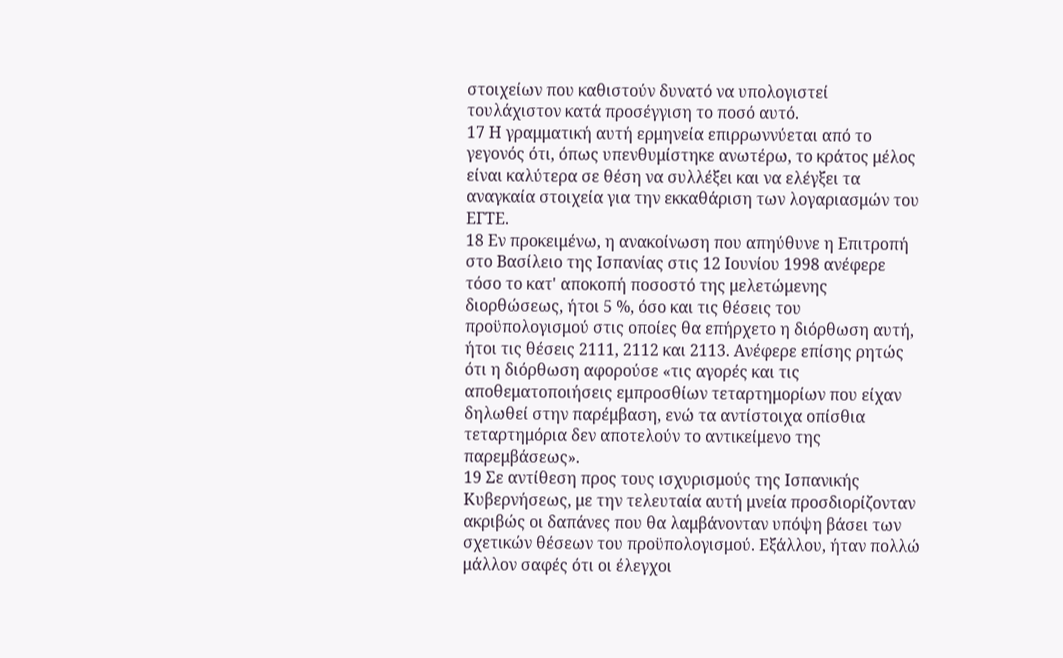στοιχείων που καθιστούν δυνατό να υπολογιστεί τουλάχιστον κατά προσέγγιση το ποσό αυτό.
17 Η γραμματική αυτή ερμηνεία επιρρωννύεται από το γεγονός ότι, όπως υπενθυμίστηκε ανωτέρω, το κράτος μέλος είναι καλύτερα σε θέση να συλλέξει και να ελέγξει τα αναγκαία στοιχεία για την εκκαθάριση των λογαριασμών του ΕΓΤΕ.
18 Εν προκειμένω, η ανακοίνωση που απηύθυνε η Επιτροπή στο Βασίλειο της Ισπανίας στις 12 Ιουνίου 1998 ανέφερε τόσο το κατ' αποκοπή ποσοστό της μελετώμενης διορθώσεως, ήτοι 5 %, όσο και τις θέσεις του προϋπολογισμού στις οποίες θα επήρχετο η διόρθωση αυτή, ήτοι τις θέσεις 2111, 2112 και 2113. Ανέφερε επίσης ρητώς ότι η διόρθωση αφορούσε «τις αγορές και τις αποθεματοποιήσεις εμπροσθίων τεταρτημορίων που είχαν δηλωθεί στην παρέμβαση, ενώ τα αντίστοιχα οπίσθια τεταρτημόρια δεν αποτελούν το αντικείμενο της παρεμβάσεως».
19 Σε αντίθεση προς τους ισχυρισμούς της Ισπανικής Κυβερνήσεως, με την τελευταία αυτή μνεία προσδιορίζονταν ακριβώς οι δαπάνες που θα λαμβάνονταν υπόψη βάσει των σχετικών θέσεων του προϋπολογισμού. Εξάλλου, ήταν πολλώ μάλλον σαφές ότι οι έλεγχοι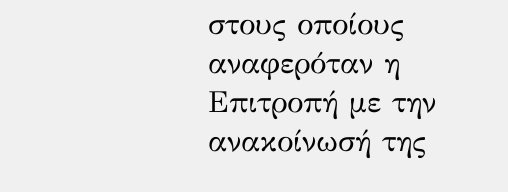στους οποίους αναφερόταν η Επιτροπή με την ανακοίνωσή της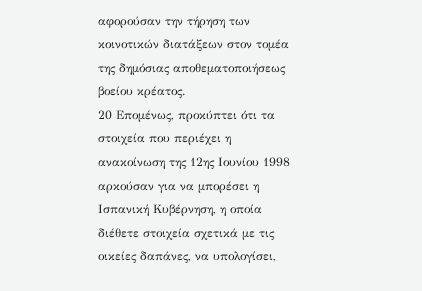αφορούσαν την τήρηση των κοινοτικών διατάξεων στον τομέα της δημόσιας αποθεματοποιήσεως βοείου κρέατος.
20 Επομένως, προκύπτει ότι τα στοιχεία που περιέχει η ανακοίνωση της 12ης Ιουνίου 1998 αρκούσαν για να μπορέσει η Ισπανική Κυβέρνηση, η οποία διέθετε στοιχεία σχετικά με τις οικείες δαπάνες, να υπολογίσει,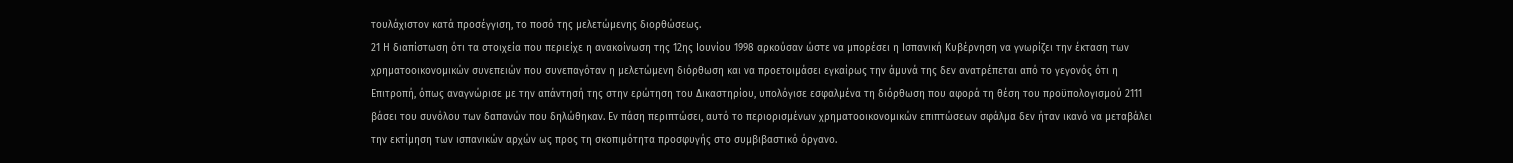τουλάχιστον κατά προσέγγιση, το ποσό της μελετώμενης διορθώσεως.
21 Η διαπίστωση ότι τα στοιχεία που περιείχε η ανακοίνωση της 12ης Ιουνίου 1998 αρκούσαν ώστε να μπορέσει η Ισπανική Κυβέρνηση να γνωρίζει την έκταση των χρηματοοικονομικών συνεπειών που συνεπαγόταν η μελετώμενη διόρθωση και να προετοιμάσει εγκαίρως την άμυνά της δεν ανατρέπεται από το γεγονός ότι η Επιτροπή, όπως αναγνώρισε με την απάντησή της στην ερώτηση του Δικαστηρίου, υπολόγισε εσφαλμένα τη διόρθωση που αφορά τη θέση του προϋπολογισμού 2111 βάσει του συνόλου των δαπανών που δηλώθηκαν. Εν πάση περιπτώσει, αυτό το περιορισμένων χρηματοοικονομικών επιπτώσεων σφάλμα δεν ήταν ικανό να μεταβάλει την εκτίμηση των ισπανικών αρχών ως προς τη σκοπιμότητα προσφυγής στο συμβιβαστικό όργανο.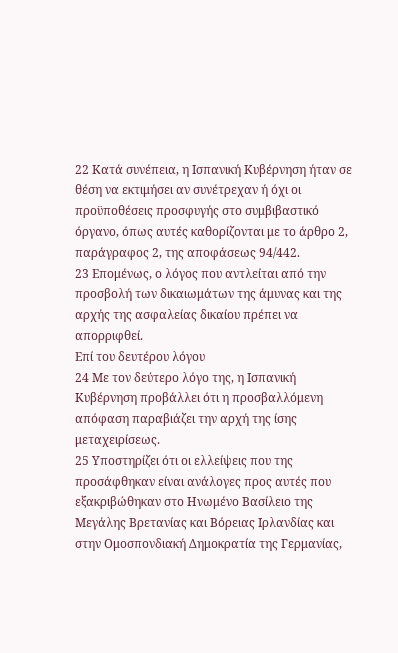22 Κατά συνέπεια, η Ισπανική Κυβέρνηση ήταν σε θέση να εκτιμήσει αν συνέτρεχαν ή όχι οι προϋποθέσεις προσφυγής στο συμβιβαστικό όργανο, όπως αυτές καθορίζονται με το άρθρο 2, παράγραφος 2, της αποφάσεως 94/442.
23 Επομένως, ο λόγος που αντλείται από την προσβολή των δικαιωμάτων της άμυνας και της αρχής της ασφαλείας δικαίου πρέπει να απορριφθεί.
Επί του δευτέρου λόγου
24 Με τον δεύτερο λόγο της, η Ισπανική Κυβέρνηση προβάλλει ότι η προσβαλλόμενη απόφαση παραβιάζει την αρχή της ίσης μεταχειρίσεως.
25 Υποστηρίζει ότι οι ελλείψεις που της προσάφθηκαν είναι ανάλογες προς αυτές που εξακριβώθηκαν στο Ηνωμένο Βασίλειο της Μεγάλης Βρετανίας και Βόρειας Ιρλανδίας και στην Ομοσπονδιακή Δημοκρατία της Γερμανίας,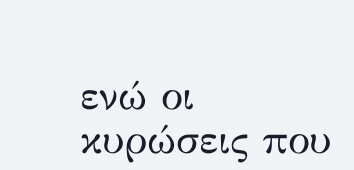ενώ οι κυρώσεις που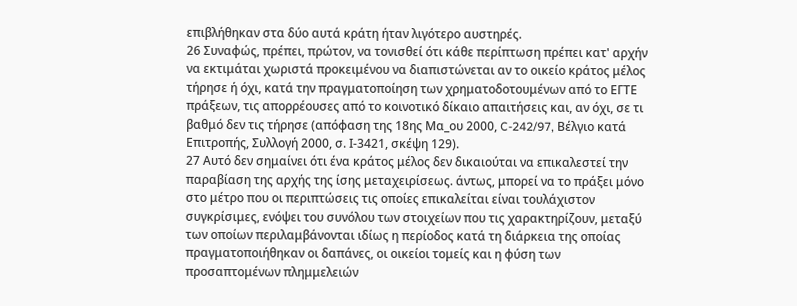επιβλήθηκαν στα δύο αυτά κράτη ήταν λιγότερο αυστηρές.
26 Συναφώς, πρέπει, πρώτον, να τονισθεί ότι κάθε περίπτωση πρέπει κατ' αρχήν να εκτιμάται χωριστά προκειμένου να διαπιστώνεται αν το οικείο κράτος μέλος τήρησε ή όχι, κατά την πραγματοποίηση των χρηματοδοτουμένων από το ΕΓΤΕ πράξεων, τις απορρέουσες από το κοινοτικό δίκαιο απαιτήσεις και, αν όχι, σε τι βαθμό δεν τις τήρησε (απόφαση της 18ης Μα_ου 2000, C-242/97, Βέλγιο κατά Επιτροπής, Συλλογή 2000, σ. Ι-3421, σκέψη 129).
27 Αυτό δεν σημαίνει ότι ένα κράτος μέλος δεν δικαιούται να επικαλεστεί την παραβίαση της αρχής της ίσης μεταχειρίσεως. άντως, μπορεί να το πράξει μόνο στο μέτρο που οι περιπτώσεις τις οποίες επικαλείται είναι τουλάχιστον συγκρίσιμες, ενόψει του συνόλου των στοιχείων που τις χαρακτηρίζουν, μεταξύ των οποίων περιλαμβάνονται ιδίως η περίοδος κατά τη διάρκεια της οποίας πραγματοποιήθηκαν οι δαπάνες, οι οικείοι τομείς και η φύση των προσαπτομένων πλημμελειών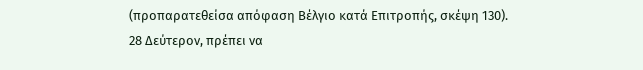(προπαρατεθείσα απόφαση Βέλγιο κατά Επιτροπής, σκέψη 130).
28 Δεύτερον, πρέπει να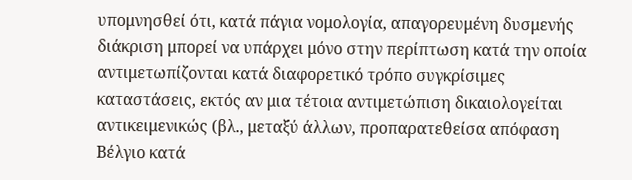υπομνησθεί ότι, κατά πάγια νομολογία, απαγορευμένη δυσμενής διάκριση μπορεί να υπάρχει μόνο στην περίπτωση κατά την οποία αντιμετωπίζονται κατά διαφορετικό τρόπο συγκρίσιμες καταστάσεις, εκτός αν μια τέτοια αντιμετώπιση δικαιολογείται αντικειμενικώς (βλ., μεταξύ άλλων, προπαρατεθείσα απόφαση Βέλγιο κατά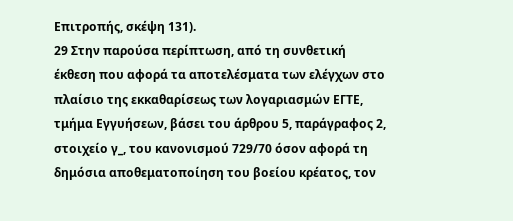Επιτροπής, σκέψη 131).
29 Στην παρούσα περίπτωση, από τη συνθετική έκθεση που αφορά τα αποτελέσματα των ελέγχων στο πλαίσιο της εκκαθαρίσεως των λογαριασμών ΕΓΤΕ, τμήμα Εγγυήσεων, βάσει του άρθρου 5, παράγραφος 2, στοιχείο γ_, του κανονισμού 729/70 όσον αφορά τη δημόσια αποθεματοποίηση του βοείου κρέατος, τον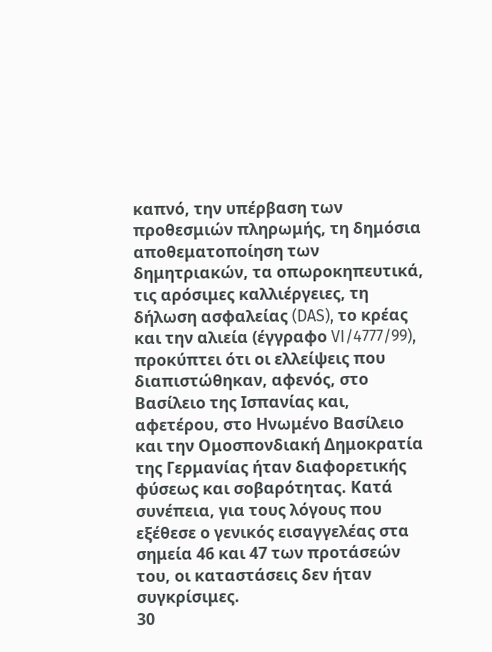καπνό, την υπέρβαση των προθεσμιών πληρωμής, τη δημόσια αποθεματοποίηση των δημητριακών, τα οπωροκηπευτικά, τις αρόσιμες καλλιέργειες, τη δήλωση ασφαλείας (DAS), το κρέας και την αλιεία (έγγραφο VI/4777/99), προκύπτει ότι οι ελλείψεις που διαπιστώθηκαν, αφενός, στο Βασίλειο της Ισπανίας και, αφετέρου, στο Ηνωμένο Βασίλειο και την Ομοσπονδιακή Δημοκρατία της Γερμανίας ήταν διαφορετικής φύσεως και σοβαρότητας. Κατά συνέπεια, για τους λόγους που εξέθεσε ο γενικός εισαγγελέας στα σημεία 46 και 47 των προτάσεών του, οι καταστάσεις δεν ήταν συγκρίσιμες.
30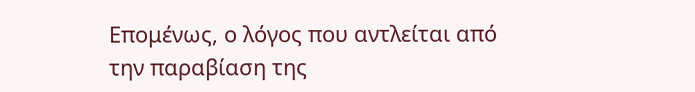Επομένως, ο λόγος που αντλείται από την παραβίαση της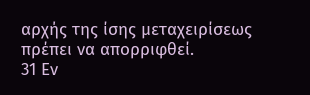αρχής της ίσης μεταχειρίσεως πρέπει να απορριφθεί.
31 Εν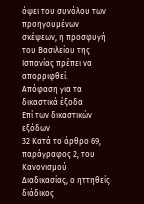όψει του συνόλου των προηγουμένων σκέψεων, η προσφυγή του Βασιλείου της Ισπανίας πρέπει να απορριφθεί.
Απόφαση για τα δικαστικά έξοδα
Επί των δικαστικών εξόδων
32 Κατά το άρθρο 69, παράγραφος 2, του Κανονισμού Διαδικασίας, ο ηττηθείς διάδικος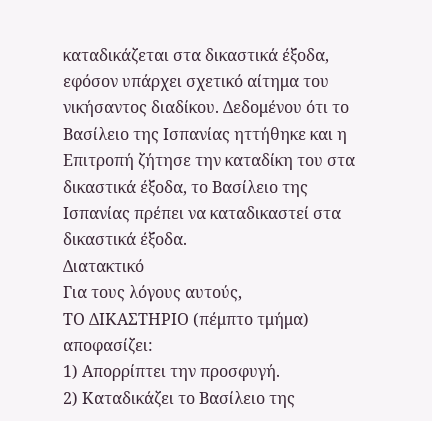καταδικάζεται στα δικαστικά έξοδα, εφόσον υπάρχει σχετικό αίτημα του νικήσαντος διαδίκου. Δεδομένου ότι το Βασίλειο της Ισπανίας ηττήθηκε και η Επιτροπή ζήτησε την καταδίκη του στα δικαστικά έξοδα, το Βασίλειο της Ισπανίας πρέπει να καταδικαστεί στα δικαστικά έξοδα.
Διατακτικό
Για τους λόγους αυτούς,
ΤΟ ΔΙΚΑΣΤΗΡΙΟ (πέμπτο τμήμα)
αποφασίζει:
1) Απορρίπτει την προσφυγή.
2) Καταδικάζει το Βασίλειο της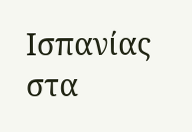Ισπανίας στα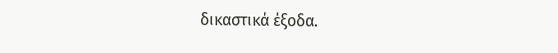δικαστικά έξοδα.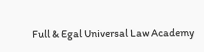Full & Egal Universal Law Academy